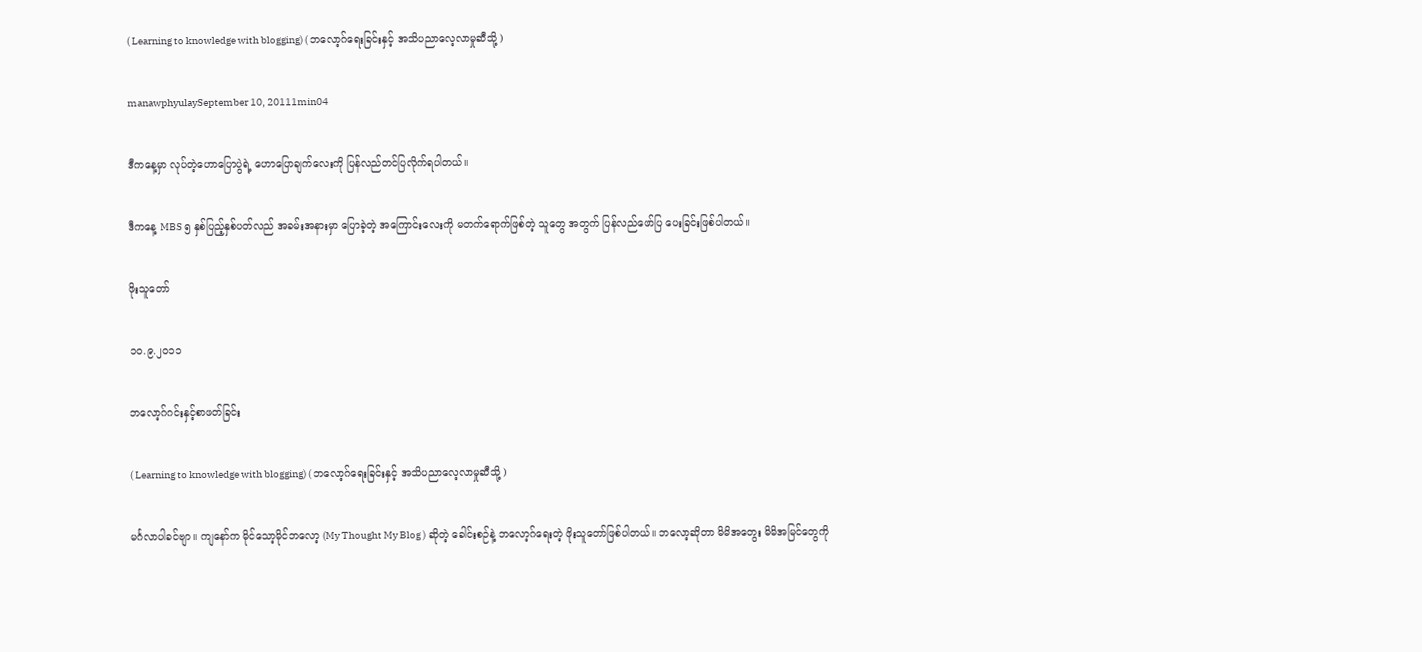( Learning to knowledge with blogging) ( ဘလော့ဂ်ရေးခြင်းနှင့် အသိပညာလေ့လာမှုဆီသို့ )

manawphyulaySeptember 10, 20111min04

ဒီကနေ့မှာ လုပ်တဲ့ဟောပြောပွဲရဲ့ ဟောပြောချက်လေးကို ပြန်လည်တင်ပြလိုက်ရပါတယ်။

ဒီကနေ့ MBS ၅ နှစ်ပြည့်နှစ်ပတ်လည် အခမ်းအနားမှာ ပြောခဲ့တဲ့ အကြောင်းလေးကို မတက်ရောက်ဖြစ်တဲ့ သူတွေ အတွက် ပြန်လည်ဖော်ပြ ပေးခြင်းဖြစ်ပါတယ်။

ဖိုးသူတော်

၁၀.၉.၂၀၁၁

ဘလော့ဂ်ဂင်းနှင့်စာဖတ်ခြင်း

( Learning to knowledge with blogging) ( ဘလော့ဂ်ရေးခြင်းနှင့် အသိပညာလေ့လာမှုဆီသို့ )

မင်္ဂလာပါခင်ဗျာ။ ကျနော်က မိုင်သော့မိုင်ဘလော့ (My Thought My Blog ) ဆိုတဲ့ ခေါင်းစဉ်နဲ့ ဘလော့ဂ်ရေးတဲ့ ဖိုးသူတော်ဖြစ်ပါတယ်။ ဘလော့ဆိုတာ မိမိအတွေး မိမိအမြင်တွေကို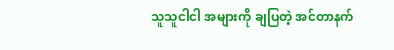သူသူငါငါ အများကို ချပြတဲ့ အင်တာနက်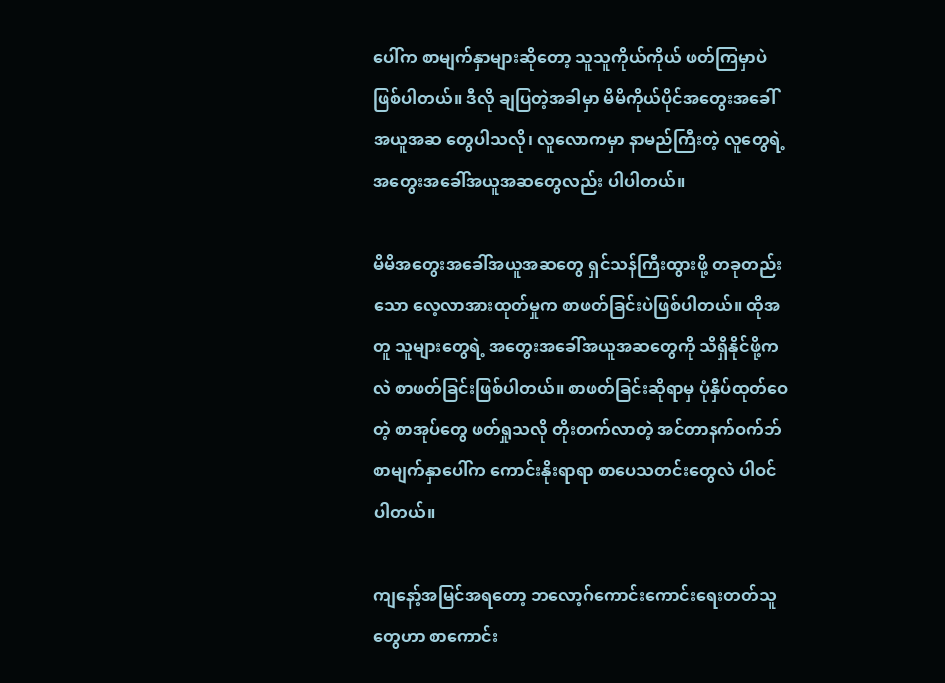ပေါ်က စာမျက်နှာများဆိုတော့ သူသူကိုယ်ကိုယ် ဖတ်ကြမှာပဲဖြစ်ပါတယ်။ ဒီလို ချပြတဲ့အခါမှာ မိမိကိုယ်ပိုင်အတွေးအခေါ်အယူအဆ တွေပါသလို၊ လူလောကမှာ နာမည်ကြီးတဲ့ လူတွေရဲ့ အတွေးအခေါ်အယူအဆတွေလည်း ပါပါတယ်။

မိမိအတွေးအခေါ်အယူအဆတွေ ရှင်သန်ကြီးထွားဖို့ တခုတည်းသော လေ့လာအားထုတ်မှုက စာဖတ်ခြင်းပဲဖြစ်ပါတယ်။ ထိုအတူ သူများတွေရဲ့ အတွေးအခေါ်အယူအဆတွေကို သိရှိနိုင်ဖို့ကလဲ စာဖတ်ခြင်းဖြစ်ပါတယ်။ စာဖတ်ခြင်းဆိုရာမှ ပုံနှိပ်ထုတ်ဝေတဲ့ စာအုပ်တွေ ဖတ်ရှုသလို တိုးတက်လာတဲ့ အင်တာနက်ဝက်ဘ်စာမျက်နှာပေါ်က ကောင်းနိုးရာရာ စာပေသတင်းတွေလဲ ပါဝင်ပါတယ်။

ကျနော့်အမြင်အရတော့ ဘလော့ဂ်ကောင်းကောင်းရေးတတ်သူတွေဟာ စာကောင်း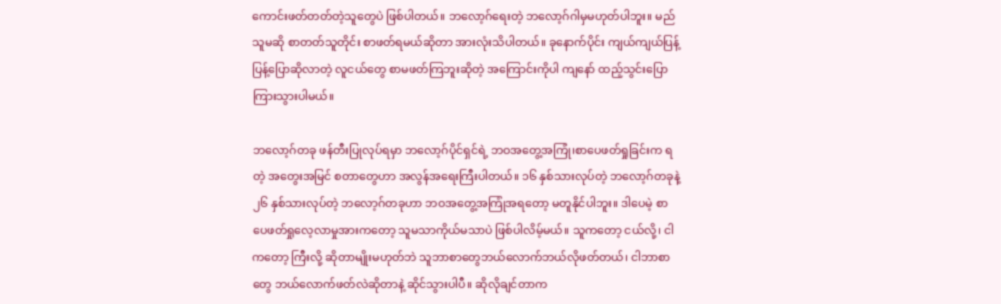ကောင်းဖတ်တတ်တဲ့သူတွေပဲ ဖြစ်ပါတယ်။ ဘလော့ဂ်ရေးတဲ့ ဘလော့ဂ်ဂါမှမဟုတ်ပါဘူး။ မည်သူမဆို စာတတ်သူတိုင်း စာဖတ်ရမယ်ဆိုတာ အားလုံးသိပါတယ်။ ခုနောက်ပိုင်း ကျယ်ကျယ်ပြန့်ပြန့်ပြောဆိုလာတဲ့ လူငယ်တွေ စာမဖတ်ကြဘူးဆိုတဲ့ အကြောင်းကိုပါ ကျနော် ထည့်သွင်းပြောကြားသွားပါမယ်။

ဘလော့ဂ်တခု ဖန်တီးပြုလုပ်ရမှာ ဘလော့ဂ်ပိုင်ရှင်ရဲ့ ဘဝအတွေ့အကြုံ၊စာပေဖတ်ရှုခြင်းက ရတဲ့ အတွေးအမြင် စတာတွေဟာ အလွန်အရေးကြီးပါတယ်။ ၁၆ နှစ်သားလုပ်တဲ့ ဘလော့ဂ်တခုနဲ့ ၂၆ နှစ်သားလုပ်တဲ့ ဘလော့ဂ်တခုဟာ ဘဝအတွေ့အကြုံအရတော့ မတူနိုင်ပါဘူး။ ဒါပေမဲ့ စာပေဖတ်ရှုလေ့လာမှုအားကတော့ သူမသာကိုယ်မသာပဲ ဖြစ်ပါလိမ့်မယ်။ သူကတော့ ငယ်လို့၊ ငါကတော့ ကြီးလို့ ဆိုတာမျိုးမဟုတ်ဘဲ သူဘာစာတွေဘယ်လောက်ဘယ်လိုဖတ်တယ်၊ ငါဘာစာတွေ ဘယ်လောက်ဖတ်လဲဆိုတာနဲ့ ဆိုင်သွားပါပီ။ ဆိုလိုချင်တာက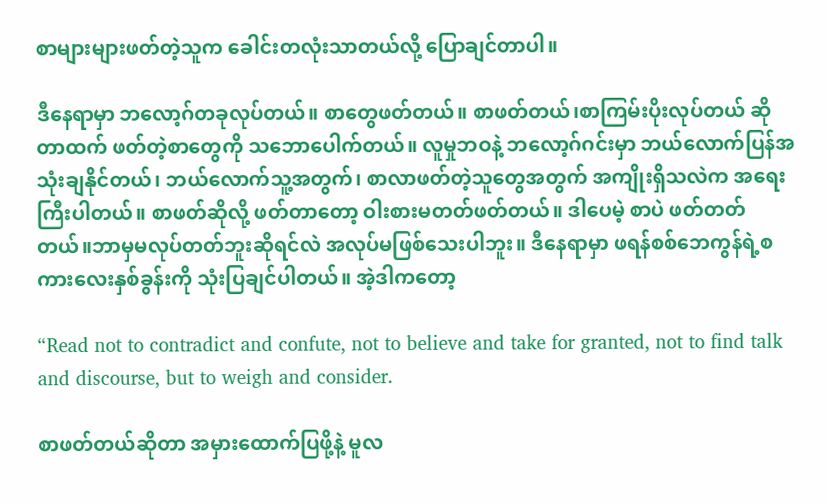စာများများဖတ်တဲ့သူက ခေါင်းတလုံးသာတယ်လို့ ပြောချင်တာပါ။

ဒီနေရာမှာ ဘလော့ဂ်တခုလုပ်တယ်။ စာတွေဖတ်တယ်။ စာဖတ်တယ်၊စာကြမ်းပိုးလုပ်တယ် ဆိုတာထက် ဖတ်တဲ့စာတွေကို သဘောပေါက်တယ်။ လူမှုဘဝနဲ့ ဘလော့ဂ်ဂင်းမှာ ဘယ်လောက်ပြန်အသုံးချနိုင်တယ်၊ ဘယ်လောက်သူ့အတွက်၊ စာလာဖတ်တဲ့သူတွေအတွက် အကျိုးရှိသလဲက အရေးကြီးပါတယ်။ စာဖတ်ဆိုလို့ ဖတ်တာတော့ ဝါးစားမတတ်ဖတ်တယ်။ ဒါပေမဲ့ စာပဲ ဖတ်တတ်တယ်။ဘာမှမလုပ်တတ်ဘူးဆိုရင်လဲ အလုပ်မဖြစ်သေးပါဘူး။ ဒီနေရာမှာ ဖရန်စစ်ဘေကွန်ရဲ့စကားလေးနှစ်ခွန်းကို သုံးပြချင်ပါတယ်။ အဲ့ဒါကတော့

“Read not to contradict and confute, not to believe and take for granted, not to find talk and discourse, but to weigh and consider.

စာဖတ်တယ်ဆိုတာ အမှားထောက်ပြဖို့နဲ့ မူလ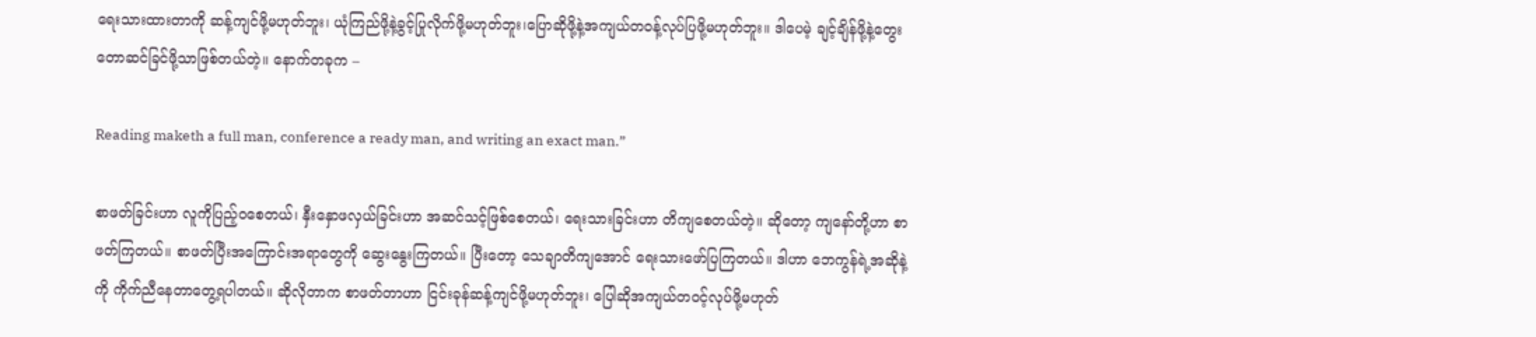ရေးသားထားတာကို ဆန့်ကျင်ဖို့မဟုတ်ဘူး၊ ယုံကြည်ဖို့နဲ့ခွင့်ပြုလိုက်ဖို့မဟုတ်ဘူး၊ပြောဆိုဖို့နဲ့အကျယ်တဝန့်လုပ်ပြဖို့မဟုတ်ဘူး။ ဒါပေမဲ့ ချင့်ချိန်ဖို့နဲ့တွေးတောဆင်ခြင်ဖို့သာဖြစ်တယ်တဲ့။ နောက်တခုက –

Reading maketh a full man, conference a ready man, and writing an exact man.”

စာဖတ်ခြင်းဟာ လူကိုပြည့်ဝစေတယ်၊ နှီးနှောဖလှယ်ခြင်းဟာ အဆင်သင့်ဖြစ်စေတယ်၊ ရေးသားခြင်းဟာ တိကျစေတယ်တဲ့။ ဆိုတော့ ကျနော်တို့ဟာ စာဖတ်ကြတယ်။ စာဖတ်ပြီးအကြောင်းအရာတွေကို ဆွေးနွေးကြတယ်။ ပြီးတော့ သေချာတိကျအောင် ရေးသားဖော်ပြကြတယ်။ ဒါဟာ ဘေကွန်ရဲ့အဆိုနဲ့ကို ကိုက်ညီနေတာတွေ့ရပါတယ်။ ဆိုလိုတာက စာဖတ်တာဟာ ငြင်းခုန်ဆန့်ကျင်ဖို့မဟုတ်ဘူး၊ ပြေါဆိုအကျယ်တဝင့်လုပ်ဖို့မဟုတ်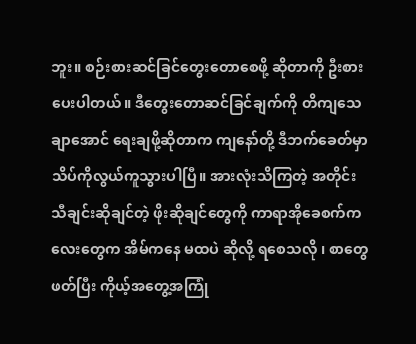ဘူး။ စဉ်းစားဆင်ခြင်တွေးတောစေဖို့ ဆိုတာကို ဦးစားပေးပါတယ်။ ဒီတွေးတောဆင်ခြင်ချက်ကို တိကျသေချာအောင် ရေးချဖို့ဆိုတာက ကျနော်တို့ ဒီဘက်ခေတ်မှာ သိပ်ကိုလွယ်ကူသွားပါပြီ။ အားလုံးသိကြတဲ့ အတိုင်း သီချင်းဆိုချင်တဲ့ ဖိုးဆိုချင်တွေကို ကာရာအိုခေစက်ကလေးတွေက အိမ်ကနေ မထပဲ ဆိုလို့ ရစေသလို ၊ စာတွေဖတ်ပြီး ကိုယ့်အတွေ့အကြုံ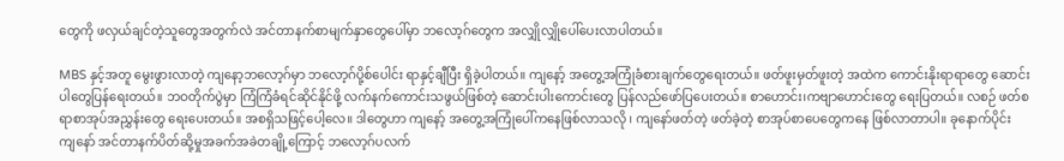တွေကို ဖလှယ်ချင်တဲ့သူတွေအတွက်လဲ အင်တာနက်စာမျက်နှာတွေပေါ်မှာ ဘလော့ဂ်တွေက အလျှိုလျှိုပေါ်ပေးလာပါတယ်။

MBS နှင့်အတူ မွေးဖွားလာတဲ့ ကျနော့ဘလော့ဂ်မှာ ဘလော့ဂ်ပို့စ်ပေါင်း ရာနှင့်ချီပြီး ရှိခဲ့ပါတယ်။ ကျနော့် အတွေ့အကြုံခံစားချက်တွေရေးတယ်။ ဖတ်ဖူးမှတ်ဖူးတဲ့ အထဲက ကောင်းနိုးရာရာတွေ ဆောင်းပါတွေပြန်ရေးတယ်။ ဘဝတိုက်ပွဲမှာ ကြံကြံခံရင်ဆိုင်နိုင်ဖို့ လက်နက်ကောင်းသဖွယ်ဖြစ်တဲ့ ဆောင်းပါးကောင်းတွေ ပြန်လည်ဖော်ပြပေးတယ်။ စာဟောင်း၊ကဗျာဟောင်းတွေ ရေးပြတယ်။ လစဉ် ဖတ်စရာစာအုပ်အညွှန်းတွေ ရေးပေးတယ်။ အစရှိသဖြင့်ပေါ့လေ။ ဒါတွေဟာ ကျနော့် အတွေ့အကြုံပေါ်ကနေဖြစ်လာသလို ၊ ကျနော်ဖတ်တဲ့ ဖတ်ခဲ့တဲ့ စာအုပ်စာပေတွေကနေ ဖြစ်လာတာပါ။ ခုနောက်ပိုင်း ကျနော် အင်တာနက်ပိတ်ဆို့မှုအခက်အခဲတချို့ကြောင့် ဘလော့ဂ်ပလက်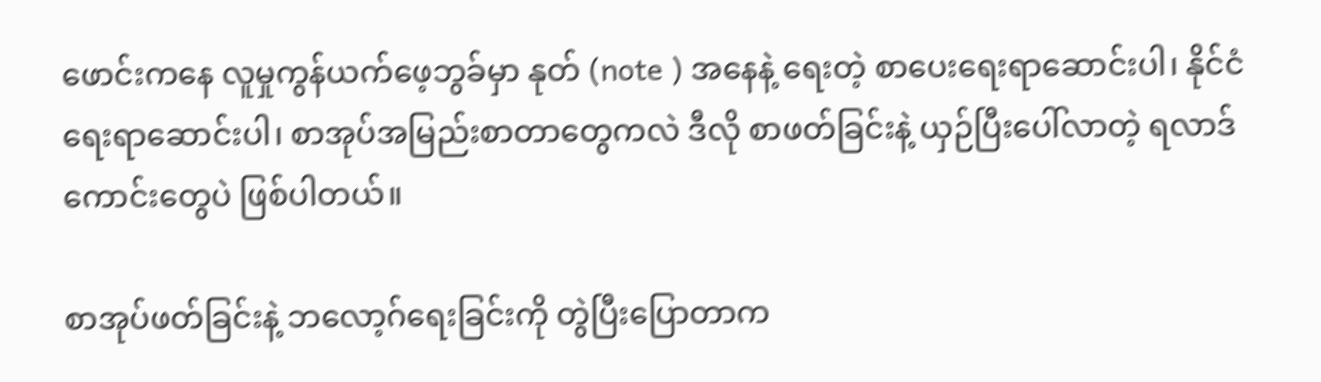ဖောင်းကနေ လူမှုကွန်ယက်ဖေ့ဘွခ်မှာ နုတ် (note ) အနေနဲ့ ရေးတဲ့ စာပေးရေးရာဆောင်းပါ၊ နိုင်ငံရေးရာဆောင်းပါ၊ စာအုပ်အမြည်းစာတာတွေကလဲ ဒီလို စာဖတ်ခြင်းနဲ့ ယှဉ်ပြီးပေါ်လာတဲ့ ရလာဒ်ကောင်းတွေပဲ ဖြစ်ပါတယ်။

စာအုပ်ဖတ်ခြင်းနဲ့ ဘလော့ဂ်ရေးခြင်းကို တွဲပြီးပြောတာက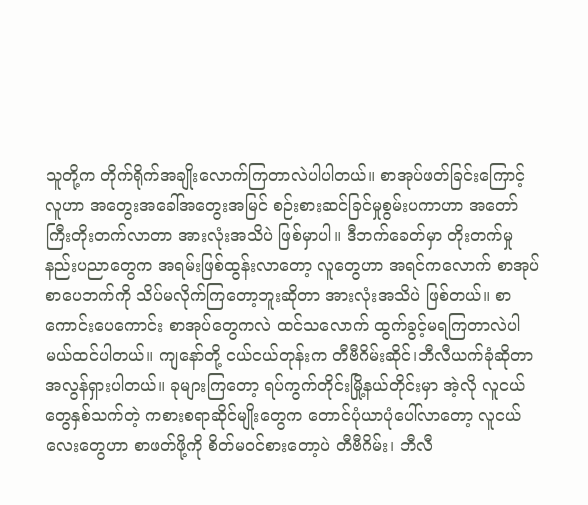သူတို့က တိုက်ရိုက်အချိုးလောက်ကြတာလဲပါပါတယ်။ စာအုပ်ဖတ်ခြင်းကြောင့် လူဟာ အတွေးအခေါ်အတွေးအမြင် စဉ်းစားဆင်ခြင်မှုစွမ်းပကာဟာ အတော်ကြီးတိုးတက်လာတာ အားလုံးအသိပဲ ဖြစ်မှာပါ။ ဒီဘက်ခေတ်မှာ တိုးတက်မှုနည်းပညာတွေက အရမ်းဖြစ်ထွန်းလာတော့ လူတွေဟာ အရင်ကလောက် စာအုပ်စာပေဘက်ကို သိပ်မလိုက်ကြတော့ဘူးဆိုတာ အားလုံးအသိပဲ ဖြစ်တယ်။ စာကောင်းပေကောင်း စာအုပ်တွေကလဲ ထင်သလောက် ထွက်ခွင့်မရကြတာလဲပါမယ်ထင်ပါတယ်။ ကျနော်တို့ ငယ်ငယ်တုန်းက တီဗီဂိမ်းဆိုင်၊ဘီလီယက်ခုံဆိုတာ အလွန်ရှားပါတယ်။ ခုများကြတော့ ရပ်ကွက်တိုင်းမြို့နယ်တိုင်းမှာ အဲ့လို လူငယ်တွေနှစ်သက်တဲ့ ကစားစရာဆိုင်မျိုးတွေက တောင်ပုံယာပုံပေါ်လာတော့ လူငယ်လေးတွေဟာ စာဖတ်ဖို့ကို စိတ်မဝင်စားတော့ပဲ တီဗီဂိမ်း၊ ဘီလီ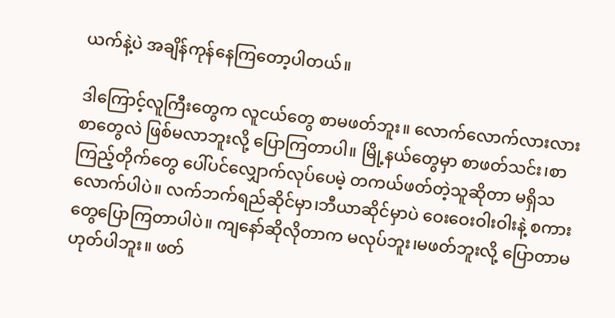ယက်နဲ့ပဲ အချိန်ကုန်နေကြတော့ပါတယ်။

ဒါကြောင့်လူကြီးတွေက လူငယ်တွေ စာမဖတ်ဘူး။ လောက်လောက်လားလား စာတွေလဲ ဖြစ်မလာဘူးလို့ ပြောကြတာပါ။ မြို့နယ်တွေမှာ စာဖတ်သင်း၊စာကြည့်တိုက်တွေ ပေါ်ပင်လျှောက်လုပ်ပေမဲ့ တကယ်ဖတ်တဲ့သူဆိုတာ မရှိသလောက်ပါပဲ။ လက်ဘက်ရည်ဆိုင်မှာ၊ဘီယာဆိုင်မှာပဲ ဝေးဝေးဝါးဝါးနဲ့ စကားတွေပြောကြတာပါပဲ။ ကျနော်ဆိုလိုတာက မလုပ်ဘူး၊မဖတ်ဘူးလို့ ပြောတာမဟုတ်ပါဘူး။ ဖတ်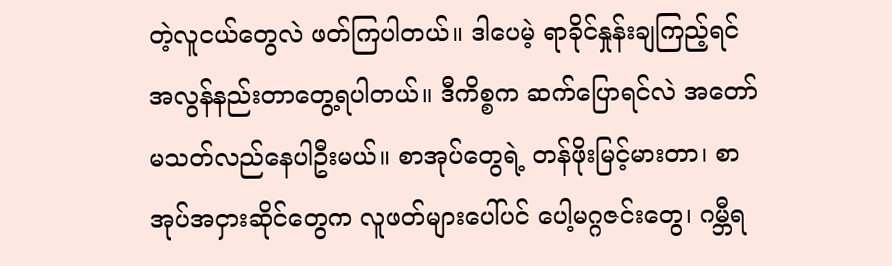တဲ့လူငယ်တွေလဲ ဖတ်ကြပါတယ်။ ဒါပေမဲ့ ရာခိုင်နှုန်းချကြည့်ရင် အလွန်နည်းတာတွေ့ရပါတယ်။ ဒီကိစ္စက ဆက်ပြောရင်လဲ အတော်မသတ်လည်နေပါဦးမယ်။ စာအုပ်တွေရဲ့ တန်ဖိုးမြင့်မားတာ၊ စာအုပ်အငှားဆိုင်တွေက လူဖတ်များပေါ်ပင် ပေါ့မဂ္ဂဇင်းတွေ၊ ဂမ္ဘီရ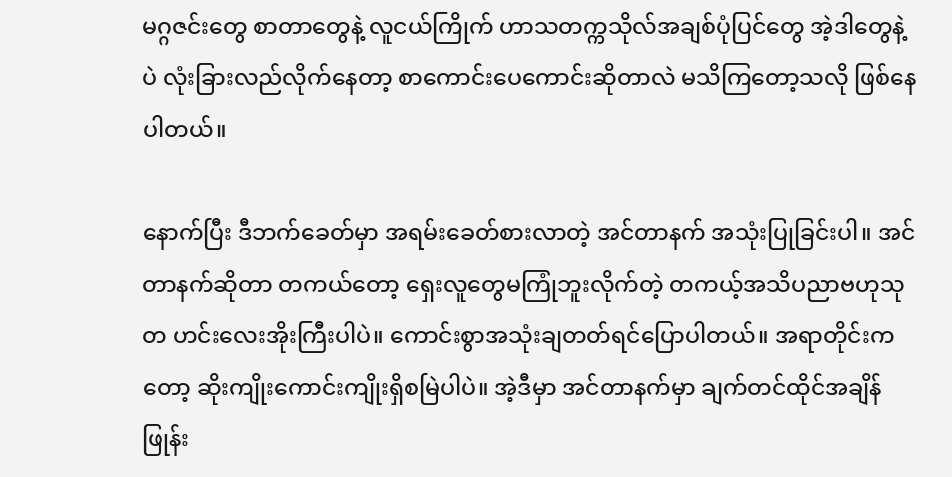မဂ္ဂဇင်းတွေ စာတာတွေနဲ့ လူငယ်ကြိုက် ဟာသတက္ကသိုလ်အချစ်ပုံပြင်တွေ အဲ့ဒါတွေနဲ့ပဲ လုံးခြားလည်လိုက်နေတာ့ စာကောင်းပေကောင်းဆိုတာလဲ မသိကြတော့သလို ဖြစ်နေပါတယ်။

နောက်ပြီး ဒီဘက်ခေတ်မှာ အရမ်းခေတ်စားလာတဲ့ အင်တာနက် အသုံးပြုခြင်းပါ။ အင်တာနက်ဆိုတာ တကယ်တော့ ရှေးလူတွေမကြုံဘူးလိုက်တဲ့ တကယ့်အသိပညာဗဟုသုတ ဟင်းလေးအိုးကြီးပါပဲ။ ကောင်းစွာအသုံးချတတ်ရင်ပြောပါတယ်။ အရာတိုင်းကတော့ ဆိုးကျိုးကောင်းကျိုးရှိစမြဲပါပဲ။ အဲ့ဒီမှာ အင်တာနက်မှာ ချက်တင်ထိုင်အချိန်ဖြုန်း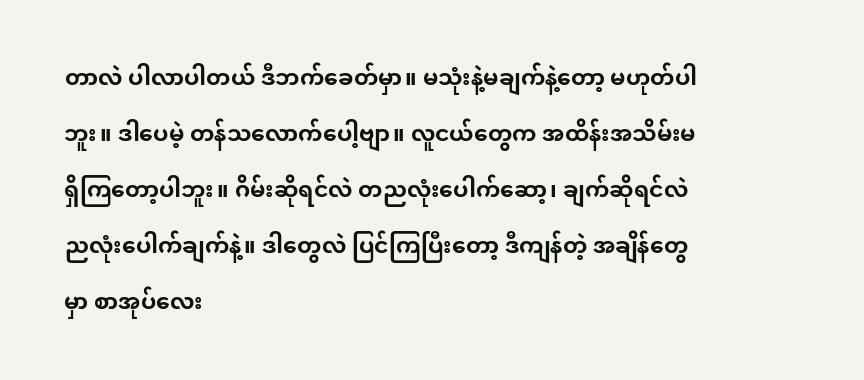တာလဲ ပါလာပါတယ် ဒီဘက်ခေတ်မှာ။ မသုံးနဲ့မချက်နဲ့တော့ မဟုတ်ပါဘူး။ ဒါပေမဲ့ တန်သလောက်ပေါ့ဗျာ။ လူငယ်တွေက အထိန်းအသိမ်းမရှိကြတော့ပါဘူး။ ဂိမ်းဆိုရင်လဲ တညလုံးပေါက်ဆော့၊ ချက်ဆိုရင်လဲ ညလုံးပေါက်ချက်နဲ့။ ဒါတွေလဲ ပြင်ကြပြီးတော့ ဒီကျန်တဲ့ အချိန်တွေမှာ စာအုပ်လေး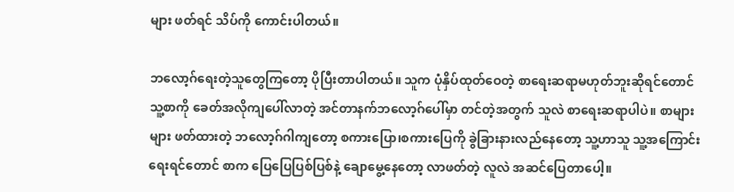များ ဖတ်ရင် သိပ်ကို ကောင်းပါတယ်။

ဘလော့ဂ်ရေးတဲ့သူတွေကြတော့ ပိုပြီးတာပါတယ်။ သူက ပုံနှိပ်ထုတ်ဝေတဲ့ စာရေးဆရာမဟုတ်ဘူးဆိုရင်တောင် သူ့စာကို ခေတ်အလိုကျပေါ်လာတဲ့ အင်တာနက်ဘလော့ဂ်ပေါ်မှာ တင်တဲ့အတွက် သူလဲ စာရေးဆရာပါပဲ။ စာများများ ဖတ်ထားတဲ့ ဘလော့ဂ်ဂါကျတော့ စကားပြော၊စကားပြေကို ခွဲခြားနားလည်နေတော့ သူ့ဟာသူ သူ့အကြောင်းရေးရင်တောင် စာက ပြေပြေပြစ်ပြစ်နဲ့ ချောမွေ့နေတော့ လာဖတ်တဲ့ လူလဲ အဆင်ပြေတာပေါ့။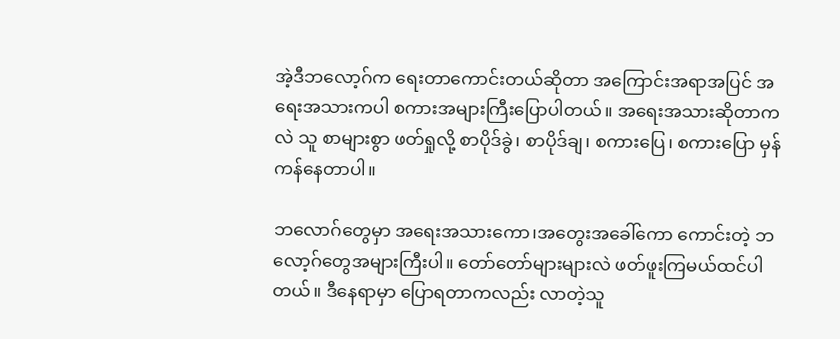အဲ့ဒီဘလော့ဂ်က ရေးတာကောင်းတယ်ဆိုတာ အကြောင်းအရာအပြင် အရေးအသားကပါ စကားအများကြီးပြောပါတယ်။ အရေးအသားဆိုတာကလဲ သူ စာများစွာ ဖတ်ရှုလို့ စာပိုဒ်ခွဲ၊ စာပိုဒ်ချ၊ စကားပြေ၊ စကားပြော မှန်ကန်နေတာပါ။

ဘလောဂ်တွေမှာ အရေးအသားကော၊အတွေးအခေါ်ကော ကောင်းတဲ့ ဘလော့ဂ်တွေအများကြီးပါ။ တော်တော်များများလဲ ဖတ်ဖူးကြမယ်ထင်ပါတယ်။ ဒီနေရာမှာ ပြောရတာကလည်း လာတဲ့သူ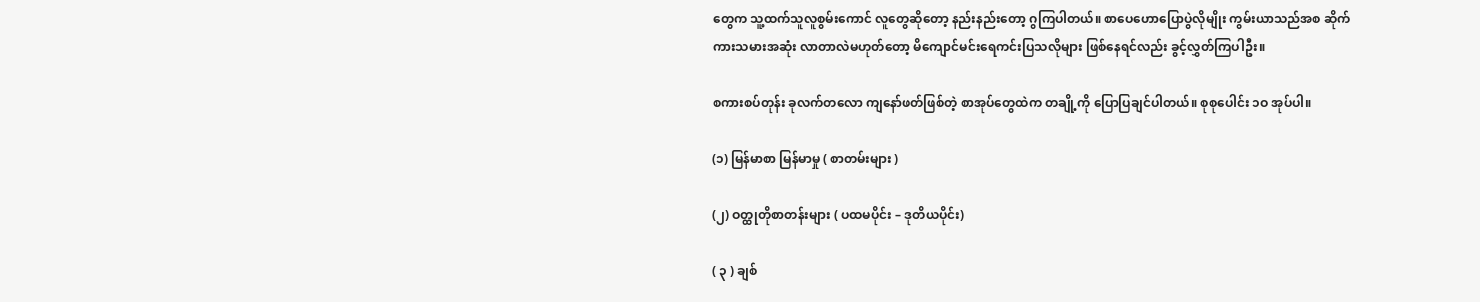တွေက သူ့ထက်သူလူစွမ်းကောင် လူတွေဆိုတော့ နည်းနည်းတော့ ဂွကြပါတယ်။ စာပေဟောပြောပွဲလိုမျိုး ကွမ်းယာသည်အစ ဆိုက်ကားသမားအဆုံး လာတာလဲမဟုတ်တော့ မိကျောင်မင်းရေကင်းပြသလိုများ ဖြစ်နေရင်လည်း ခွင့်လွှတ်ကြပါဦး။

စကားစပ်တုန်း ခုလက်တလော ကျနော်ဖတ်ဖြစ်တဲ့ စာအုပ်တွေထဲက တချို့ကို ပြောပြချင်ပါတယ်။ စုစုပေါင်း ၁ဝ အုပ်ပါ။

(၁) မြန်မာစာ မြန်မာမှု ( စာတမ်းများ )

(၂) ဝတ္ထုတိုစာတန်းများ ( ပထမပိုင်း – ဒုတိယပိုင်း)

( ၃ ) ချစ်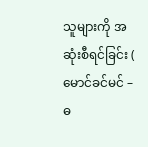သူများကို အဆုံးစီရင်ခြင်း ( မောင်ခင်မင် – ဓ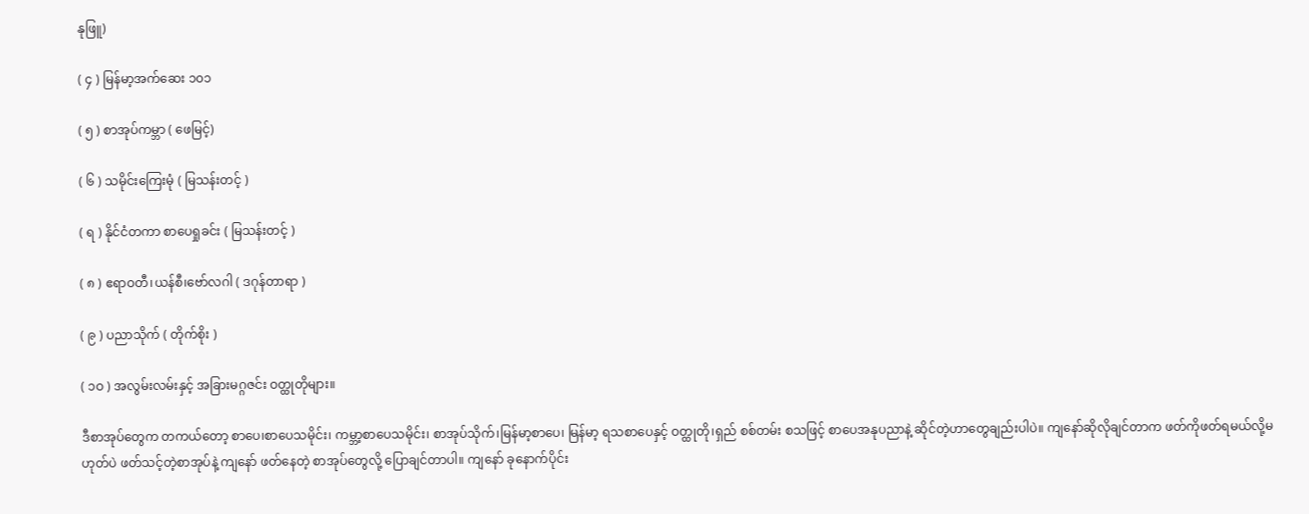နုဖြူ)

( ၄ ) မြန်မာ့အက်ဆေး ၁၀၁

( ၅ ) စာအုပ်ကမ္ဘာ ( ဖေမြင့်)

( ၆ ) သမိုင်းကြေးမုံ ( မြသန်းတင့် )

( ရ ) နိုင်ငံတကာ စာပေရှုခင်း ( မြသန်းတင့် )

( ၈ ) ဧရာဝတီ၊ယန်စီ၊ဗော်လဂါ ( ဒဂုန်တာရာ )

( ၉ ) ပညာသိုက် ( တိုက်စိုး )

( ၁ဝ ) အလွမ်းလမ်းနှင့် အခြားမဂ္ဂဇင်း ဝတ္ထုတိုများ။

ဒီစာအုပ်တွေက တကယ်တော့ စာပေ၊စာပေသမိုင်း၊ ကမ္ဘာ့စာပေသမိုင်း၊ စာအုပ်သိုက်၊မြန်မာ့စာပေ၊ မြန်မာ့ ရသစာပေနှင့် ဝတ္ထုတို၊ရှည် စစ်တမ်း စသဖြင့် စာပေအနုပညာနဲ့ ဆိုင်တဲ့ဟာတွေချည်းပါပဲ။ ကျနော်ဆိုလိုချင်တာက ဖတ်ကိုဖတ်ရမယ်လို့မဟုတ်ပဲ ဖတ်သင့်တဲ့စာအုပ်နဲ့ ကျနော် ဖတ်နေတဲ့ စာအုပ်တွေလို့ ပြောချင်တာပါ။ ကျနော် ခုနောက်ပိုင်း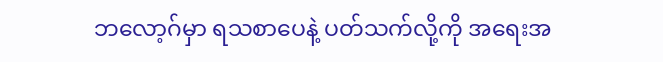ဘလော့ဂ်မှာ ရသစာပေနဲ့ ပတ်သက်လို့ကို အရေးအ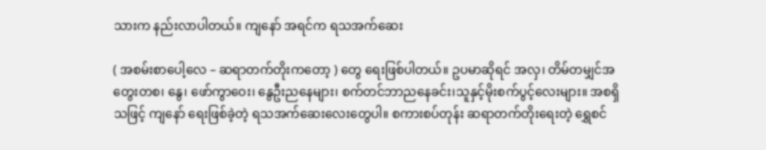သားက နည်းလာပါတယ်။ ကျနော် အရင်က ရသအက်ဆေး

( အစမ်းစာပေါ့လေ – ဆရာတက်တိုးကတော့ ) တွေ ရေးဖြစ်ပါတယ်။ ဥပမာဆိုရင် အလှ၊ တိမ်တမျှင်အတွေးတစ၊ နွေ၊ ဖော်ကွာဝေး၊ နွေဦးညနေများ၊ စက်တင်ဘာညနေခင်း၊သူနှင့်မိုးစက်ပွင့်လေးများ။ အစရှိသဖြင့် ကျနော် ရေးဖြစ်ခဲ့တဲ့ ရသအက်ဆေးလေးတွေပါ။ စကားစပ်တုန်း ဆရာတက်တိုးရေးတဲ့ ရွှေစင်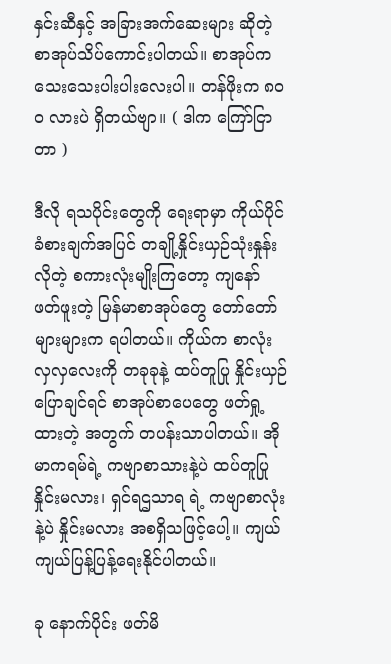နှင်းဆီနှင့် အခြားအက်ဆေးများ ဆိုတဲ့ စာအုပ်သိပ်ကောင်းပါတယ်။ စာအုပ်က သေးသေးပါးပါးလေးပါ။ တန်ဖိုးက ၈၀ဝ လားပဲ ရှိတယ်ဗျာ။ ( ဒါက ကြော်ငြာတာ )

ဒီလို ရသပိုင်းတွေကို ရေးရာမှာ ကိုယ်ပိုင်ခံစားချက်အပြင် တချို့နှိုင်းယှဉ်သုံးနှုန်းလိုတဲ့ စကားလုံးမျိုးကြတော့ ကျနော် ဖတ်ဖူးတဲ့ မြန်မာစာအုပ်တွေ တော်တော်များများက ရပါတယ်။ ကိုယ်က စာလုံး လှလှလေးကို တခုခုနဲ့ ထပ်တူပြု နှိုင်းယှဉ်ပြောချင်ရင် စာအုပ်စာပေတွေ ဖတ်ရှု့ထားတဲ့ အတွက် တပန်းသာပါတယ်။ အိုမာကရမ်ရဲ့ ကဗျာစာသားနဲ့ပဲ ထပ်တူပြုနှိုင်းမလား၊ ရှင်ရဌသာရ ရဲ့ ကဗျာစာလုံးနဲ့ပဲ နှိုင်းမလား အစရှိသဖြင့်ပေါ့။ ကျယ်ကျယ်ပြန့်ပြန့်ရေးနိုင်ပါတယ်။

ခု နောက်ပိုင်း ဖတ်မိ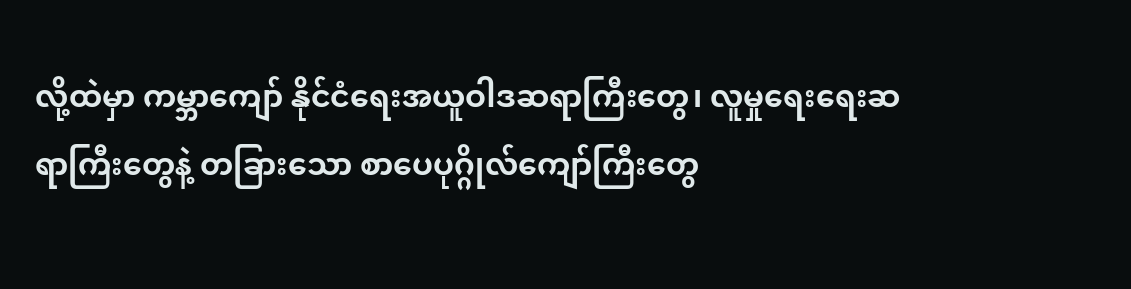လို့ထဲမှာ ကမ္ဘာကျော် နိုင်ငံရေးအယူဝါဒဆရာကြီးတွေ၊ လူမှုရေးရေးဆရာကြီးတွေနဲ့ တခြားသော စာပေပုဂ္ဂိုလ်ကျော်ကြီးတွေ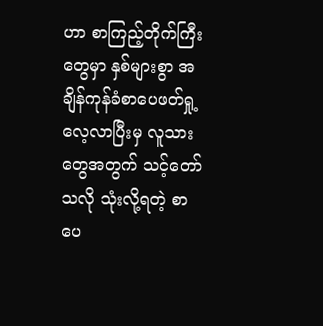ဟာ စာကြည့်တိုက်ကြီးတွေမှာ နှစ်များစွာ အချိန်ကုန်ခံစာပေဖတ်ရှု့လေ့လာပြီးမှ လူသားတွေအတွက် သင့်တော်သလို သုံးလို့ရတဲ့ စာပေ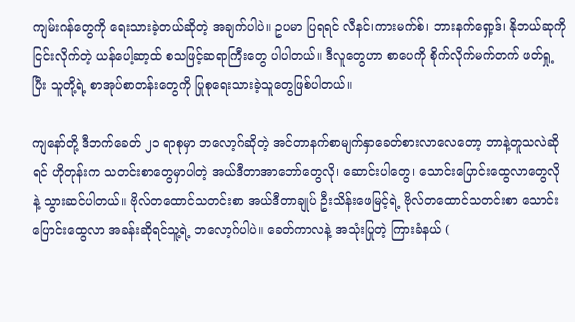ကျမ်းဂန်တွေကို ရေးသားခဲ့တယ်ဆိုတဲ့ အချက်ပါပဲ။ ဥပမာ ပြရရင် လီနင်၊ကားမက်စ်၊ ဘားနက်ရှော့ဒ်၊ နိုဘယ်ဆုကို ငြင်းလိုက်တဲ့ ယန်ပေါ့ဆာ့ထ် စသဖြင့်ဆရာကြီးတွေ ပါပါတယ်။ ဒီလူတွေဟာ စာပေကို စိုက်လိုက်မက်တက် ဖတ်ရှု့ပြီး သူတို့ရဲ့ စာအုပ်စာတန်းတွေကို ပြုစုရေးသားခဲ့သူတွေဖြစ်ပါတယ်။

ကျနော်တို့ ဒီဘက်ခေတ် ၂၁ ရာစုမှာ ဘလော့ဂ်ဆိုတဲ့ အင်တာနက်စာမျက်နှာခေတ်စားလာလေတော့ ဘာနဲ့တူသလဲဆိုရင် ဟိုတုန်းက သတင်းစာတွေမှာပါတဲ့ အယ်ဒီတာအာဘော်တွေလို၊ ဆောင်းပါတွေ၊ သောင်းပြောင်းထွေလာတွေလိုနဲ့ သွားဆင်ပါတယ်။ ဗိုလ်တထောင်သတင်းစာ အယ်ဒီတာချုပ် ဦးသိန်းဖေမြင့်ရဲ့ ဗိုလ်တထောင်သတင်းစာ သောင်းပြောင်းထွေလာ အခန်းဆိုရင်သူ့ရဲ့ ဘလော့ဂ်ပါပဲ။ ခေတ်ကာလနဲ့ အသုံးပြုတဲ့ ကြားခံနယ် (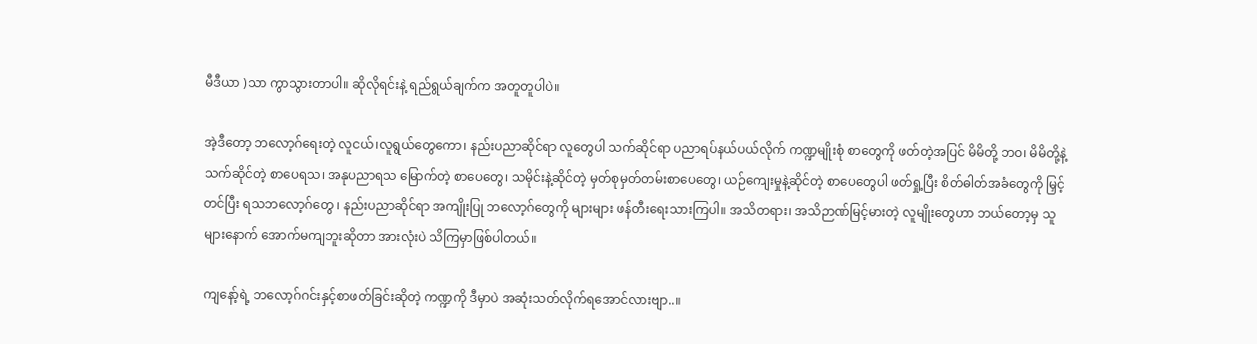မီဒီယာ )သာ ကွာသွားတာပါ။ ဆိုလိုရင်းနဲ့ ရည်ရွယ်ချက်က အတူတူပါပဲ။

အဲ့ဒီတော့ ဘလော့ဂ်ရေးတဲ့ လူငယ်၊လူရွယ်တွေကော၊ နည်းပညာဆိုင်ရာ လူတွေပါ သက်ဆိုင်ရာ ပညာရပ်နယ်ပယ်လိုက် ကဏ္ဍမျိုးစုံ စာတွေကို ဖတ်တဲ့အပြင် မိမိတို့ ဘဝ၊ မိမိတို့နဲ့ သက်ဆိုင်တဲ့ စာပေရသ၊ အနုပညာရသ မြောက်တဲ့ စာပေတွေ၊ သမိုင်းနဲ့ဆိုင်တဲ့ မှတ်စုမှတ်တမ်းစာပေတွေ၊ ယဉ်ကျေးမှုနဲ့ဆိုင်တဲ့ စာပေတွေပါ ဖတ်ရှု့ပြီး စိတ်ဓါတ်အခံတွေကို မြှင့်တင်ပြီး ရသဘလော့ဂ်တွေ ၊ နည်းပညာဆိုင်ရာ အကျိုးပြု ဘလော့ဂ်တွေကို များများ ဖန်တီးရေးသားကြပါ။ အသိတရား၊ အသိဉာဏ်မြင့်မားတဲ့ လူမျိုးတွေဟာ ဘယ်တော့မှ သူများနောက် အောက်မကျဘူးဆိုတာ အားလုံးပဲ သိကြမှာဖြစ်ပါတယ်။

ကျနော့်ရဲ့ ဘလော့ဂ်ဂင်းနှင့်စာဖတ်ခြင်းဆိုတဲ့ ကဏ္ဍကို ဒီမှာပဲ အဆုံးသတ်လိုက်ရအောင်လားဗျာ..။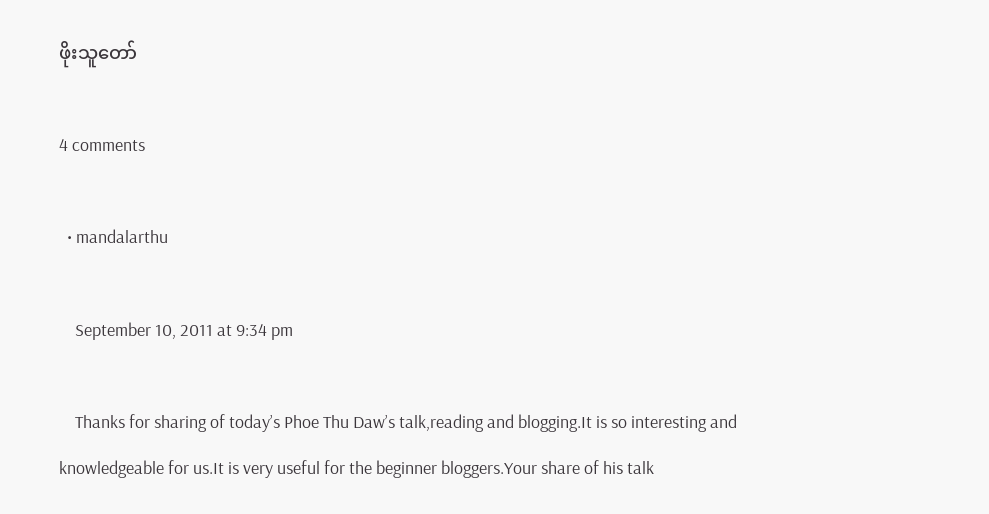ဖိုးသူတော်

4 comments

  • mandalarthu

    September 10, 2011 at 9:34 pm

    Thanks for sharing of today’s Phoe Thu Daw’s talk,reading and blogging.It is so interesting and knowledgeable for us.It is very useful for the beginner bloggers.Your share of his talk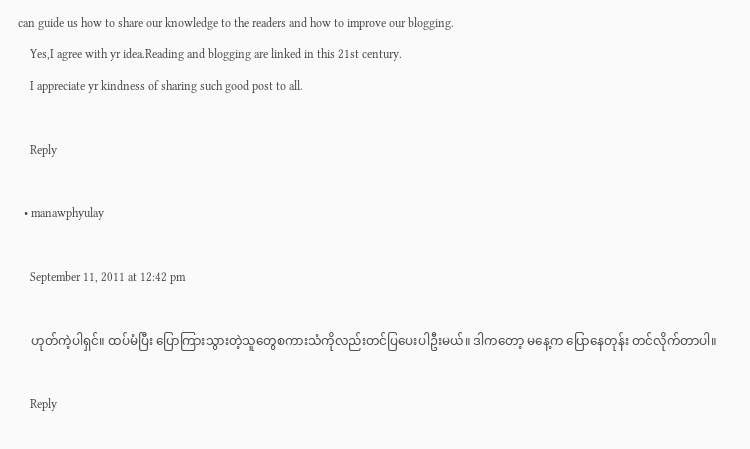can guide us how to share our knowledge to the readers and how to improve our blogging.
    Yes,I agree with yr idea.Reading and blogging are linked in this 21st century.
    I appreciate yr kindness of sharing such good post to all.

    Reply

  • manawphyulay

    September 11, 2011 at 12:42 pm

    ဟုတ်ကဲ့ပါရှင်။ ထပ်မံပြီး ပြောကြားသွားတဲ့သူတွေစကားသံကိုလည်းတင်ပြပေးပါဦးမယ်။ ဒါကတော့ မနေ့က ပြောနေတုန်း တင်လိုက်တာပါ။

    Reply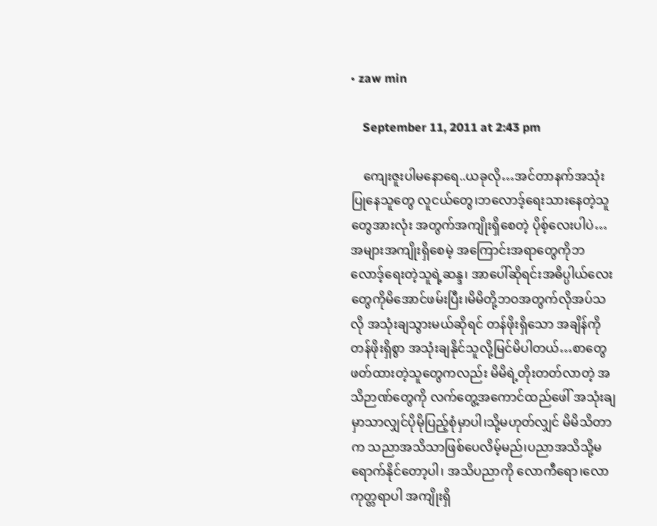• zaw min

    September 11, 2011 at 2:43 pm

    ကျေးဇူးပါမနောရေ..ယခုလို…အင်တာနက်အသုံးပြုနေသူတွေ လူငယ်တွေ၊ဘလောဒ့်ရေးသားနေတဲ့သူတွေအားလုံး အတွက်အကျိုးရှိစေတဲ့ ပိုစ့်လေးပါပဲ…အများအကျိုးရှိစေမဲ့ အကြောင်းအရာတွေကိုဘလောဒ့်ရေးတဲ့သူရဲ့ဆန္ဒ၊ အာပေါ်ဆိုရင်းအဓိပ္ပါယ်လေးတွေကိုမိအောင်ဖမ်းပြီး၊မိမိတို့ဘဝအတွက်လိုအပ်သလို အသုံးချသွားမယ်ဆိုရင် တန်ဖိုးရှိသော အချိန်ကိုတန်ဖိုးရှိစွာ အသုံးချနိုင်သူလို့မြင်မိပါတယ်…စာတွေဖတ်ထားတဲ့သူတွေကလည်း မိမိရဲ့တိုးတတ်လာတဲ့ အသိဉာဏ်တွေကို လက်တွေ့အကောင်ထည်ဖေါ် အသုံးချမှာသာလျှင်ပိုမိုပြည့်စုံမှာပါ၊သို့မဟုတ်လျှင် မိမိသိတာက သညာအသိသာဖြစ်ပေလိမ့်မည်၊ပညာအသိသို့မရောက်နိုင်တော့ပါ၊ အသိပညာကို လောကီရော၊လောကုတ္တရာပါ အကျိုးရှိ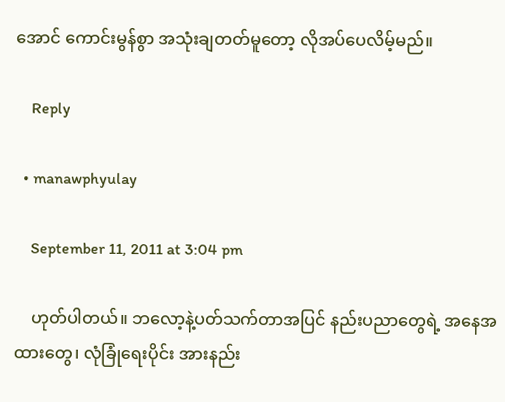အောင် ကောင်းမွန်စွာ အသုံးချတတ်မူတော့ လိုအပ်ပေလိမ့်မည်။

    Reply

  • manawphyulay

    September 11, 2011 at 3:04 pm

    ဟုတ်ပါတယ်။ ဘလော့နဲ့ပတ်သက်တာအပြင် နည်းပညာတွေရဲ့ အနေအထားတွေ၊ လုံခြုံရေးပိုင်း အားနည်း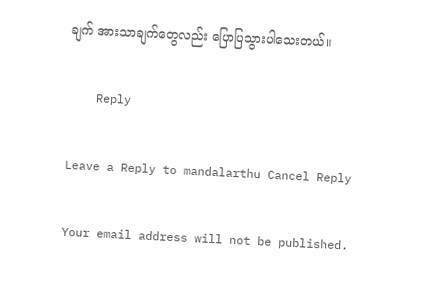ချက် အားသာချက်တွေလည်း ပြောပြသွားပါသေးတယ်။

    Reply

Leave a Reply to mandalarthu Cancel Reply

Your email address will not be published.